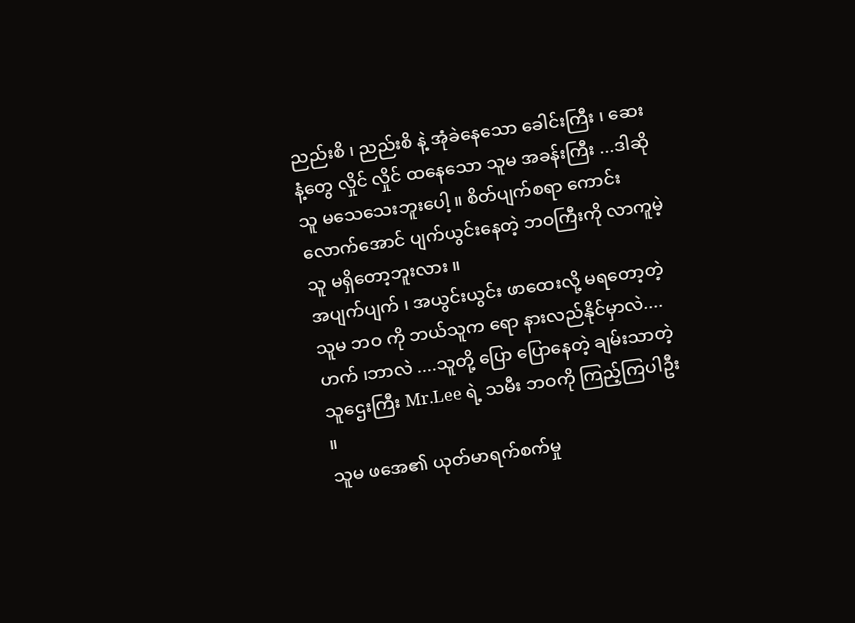ညည်းစိ ၊ ညည်းစိ နဲ့ အုံခဲနေသော ခေါင်းကြီး ၊ ဆေးနံ့တွေ လှိုင် လှိုင် ထနေသော သူမ အခန်းကြီး ...ဒါဆို သူ မသေသေးဘူးပေါ့ ။ စိတ်ပျက်စရာ ကောင်းလောက်အောင် ပျက်ယွင်းနေတဲ့ ဘဝကြီးကို လာကူမဲ့သူ မရှိတော့ဘူးလား ။
အပျက်ပျက် ၊ အယွင်းယွင်း ဖာထေးလို့ မရတော့တဲ့ သူမ ဘဝ ကို ဘယ်သူက ရော နားလည်နိုင်မှာလဲ....ဟက် ၊ဘာလဲ ....သူတို့ ပြော ပြောနေတဲ့ ချမ်းသာတဲ့ သူဌေးကြီး Mr.Lee ရဲ့ သမီး ဘဝကို ကြည့်ကြပါဦး ။
သူမ ဖအေ၏ ယုတ်မာရက်စက်မှု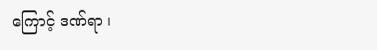ကြောင့် ဒဏ်ရာ ၊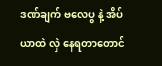ဒဏ်ချက် ဗလေပွ နဲ့ အိပ်ယာထဲ လှဲ နေရတာတောင်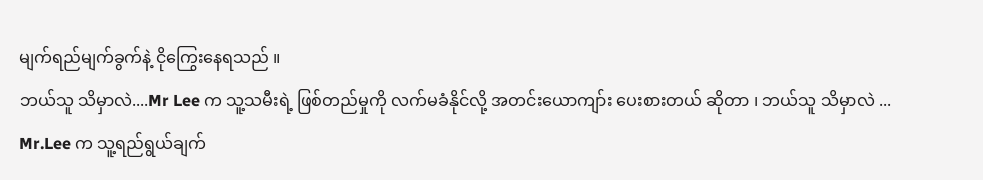မျက်ရည်မျက်ခွက်နဲ့ ငိုကြွေးနေရသည် ။
ဘယ်သူ သိမှာလဲ....Mr Lee က သူ့သမီးရဲ့ ဖြစ်တည်မှုကို လက်မခံနိုင်လို့ အတင်းယောကျာ်း ပေးစားတယ် ဆိုတာ ၊ ဘယ်သူ သိမှာလဲ ... Mr.Lee က သူ့ရည်ရွယ်ချက်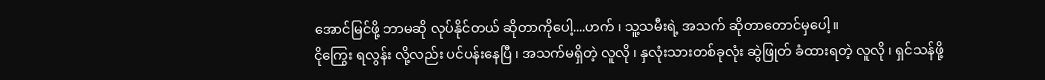အောင်မြင်ဖို့ ဘာမဆို လုပ်နိုင်တယ် ဆိုတာကိုပေါ့....ဟက် ၊ သူ့သမီးရဲ့ အသက် ဆိုတာတောင်မှပေါ့ ။
ငိုကြွေး ရလွန်း လို့လည်း ပင်ပန်းနေပြီ ၊ အသက်မရှိတဲ့ လူလို ၊ နှလုံးသားတစ်ခုလုံး ဆွဲဖြုတ် ခံထားရတဲ့ လူလို ၊ ရှင်သန်ဖို့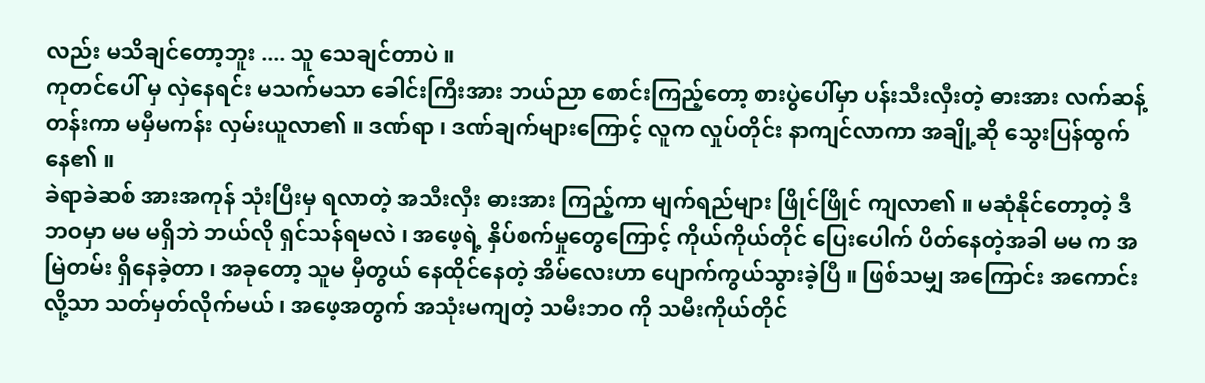လည်း မသိချင်တော့ဘူး .... သူ သေချင်တာပဲ ။
ကုတင်ပေါ် မှ လှဲနေရင်း မသက်မသာ ခေါင်းကြီးအား ဘယ်ညာ စောင်းကြည့်တော့ စားပွဲပေါ်မှာ ပန်းသီးလှီးတဲ့ ဓားအား လက်ဆန့်တန်းကာ မမှီမကန်း လှမ်းယူလာ၏ ။ ဒဏ်ရာ ၊ ဒဏ်ချက်များကြောင့် လူက လှုပ်တိုင်း နာကျင်လာကာ အချို့ဆို သွေးပြန်ထွက်နေ၏ ။
ခဲရာခဲဆစ် အားအကုန် သုံးပြီးမှ ရလာတဲ့ အသီးလှီး ဓားအား ကြည့်ကာ မျက်ရည်များ ဖြိုင်ဖြိုင် ကျလာ၏ ။ မဆုံနိုင်တော့တဲ့ ဒီဘဝမှာ မမ မရှိဘဲ ဘယ်လို ရှင်သန်ရမလဲ ၊ အဖေ့ရဲ့ နှိပ်စက်မှုတွေကြောင့် ကိုယ်ကိုယ်တိုင် ပြေးပေါက် ပိတ်နေတဲ့အခါ မမ က အမြဲတမ်း ရှိနေခဲ့တာ ၊ အခုတော့ သူမ မှီတွယ် နေထိုင်နေတဲ့ အိမ်လေးဟာ ပျောက်ကွယ်သွားခဲ့ပြီ ။ ဖြစ်သမျှ အကြောင်း အကောင်းလို့သာ သတ်မှတ်လိုက်မယ် ၊ အဖေ့အတွက် အသုံးမကျတဲ့ သမီးဘဝ ကို သမီးကိုယ်တိုင်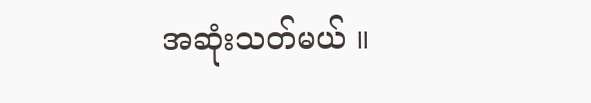အဆုံးသတ်မယ် ။